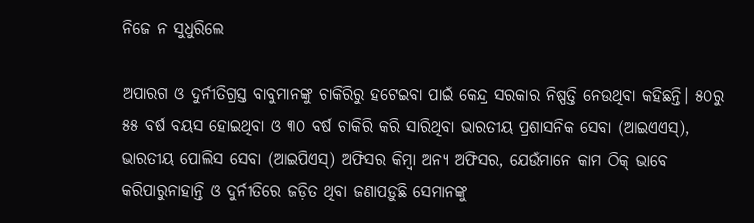ନିଜେ ନ ସୁଧୁରିଲେ

ଅପାରଗ ଓ ଦୁର୍ନୀତିଗ୍ରସ୍ତ ବାବୁମାନଙ୍କୁ ଚାକିରିରୁ ହଟେଇବା ପାଇଁ କେନ୍ଦ୍ର ସରକାର ନିଷ୍ପତ୍ତି ନେଉଥିବା କହିଛନ୍ତି। ୫୦ରୁ ୫୫ ବର୍ଷ ବୟସ ହୋଇଥିବା ଓ ୩୦ ବର୍ଷ ଚାକିରି କରି ସାରିଥିବା ଭାରତୀୟ ପ୍ରଶାସନିକ ସେବା (ଆଇଏଏସ୍‌), ଭାରତୀୟ ପୋଲିସ ସେବା (ଆଇପିଏସ୍‌) ଅଫିସର କିମ୍ବା ଅନ୍ୟ ଅଫିସର, ଯେଉଁମାନେ କାମ ଠିକ୍‌ ଭାବେ କରିପାରୁନାହାନ୍ତି ଓ ଦୁର୍ନୀତିରେ ଜଡ଼ିତ ଥିବା ଜଣାପଡ଼ୁଛି ସେମାନଙ୍କୁ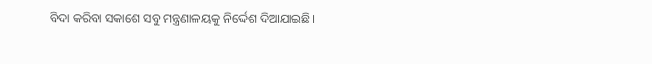ବିଦା କରିବା ସକାଶେ ସବୁ ମନ୍ତ୍ରଣାଳୟକୁ ନିର୍ଦ୍ଦେଶ ଦିଆଯାଇଛି।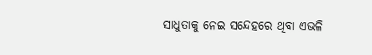ସାଧୁତାକୁ ନେଇ ସନ୍ଦେହରେ ଥିବା ଏଭଳି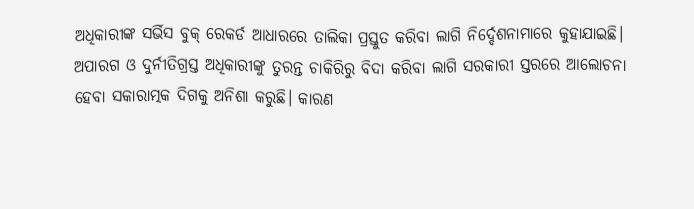ଅଧିକାରୀଙ୍କ ସର୍ଭିସ ବୁକ୍‌ ରେକର୍ଡ ଆଧାରରେ ତାଲିକା ପ୍ରସ୍ତୁତ କରିବା ଲାଗି ନିର୍ଦ୍ଦେଶନାମାରେ କୁହାଯାଇଛି।
ଅପାରଗ ଓ ଦୁର୍ନୀତିଗ୍ରସ୍ତ ଅଧିକାରୀଙ୍କୁ ତୁରନ୍ତ ଚାକିରିରୁ ବିଦା କରିବା ଲାଗି ସରକାରୀ ସ୍ତରରେ ଆଲୋଚନା ହେବା ସକାରାତ୍ମକ ଦିଗକୁ ଅନିଶା କରୁଛି। କାରଣ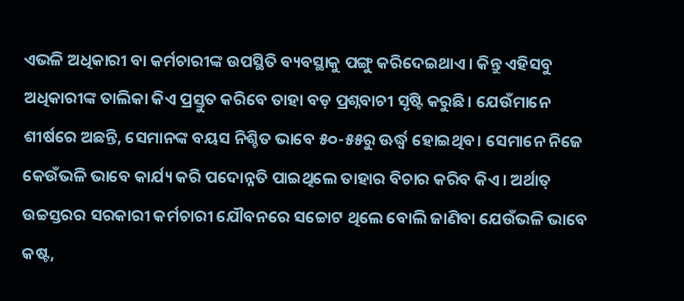ଏଭଳି ଅଧିକାରୀ ବା କର୍ମଚାରୀଙ୍କ ଉପସ୍ଥିତି ବ୍ୟବସ୍ଥାକୁ ପଙ୍ଗୁ କରିଦେଇଥାଏ। କିନ୍ତୁ ଏହିସବୁ ଅଧିକାରୀଙ୍କ ତାଲିକା କିଏ ପ୍ରସ୍ତୁତ କରିବେ ତାହା ବଡ଼ ପ୍ରଶ୍ନବାଚୀ ସୃଷ୍ଟି କରୁଛି। ଯେଉଁମାନେ ଶୀର୍ଷରେ ଅଛନ୍ତି, ସେମାନଙ୍କ ବୟସ ନିଶ୍ଚିତ ଭାବେ ୫୦-୫୫ରୁ ଊର୍ଦ୍ଧ୍ୱ ହୋଇଥିବ। ସେମାନେ ନିଜେ କେଉଁଭଳି ଭାବେ କାର୍ଯ୍ୟ କରି ପଦୋନ୍ନତି ପାଇଥିଲେ ତାହାର ବିଚାର କରିବ କିଏ। ଅର୍ଥାତ୍‌ ଉଚ୍ଚସ୍ତରର ସରକାରୀ କର୍ମଚାରୀ ଯୌବନରେ ସଚ୍ଚୋଟ ଥିଲେ ବୋଲି ଜାଣିବା ଯେଉଁଭଳି ଭାବେ କଷ୍ଟ,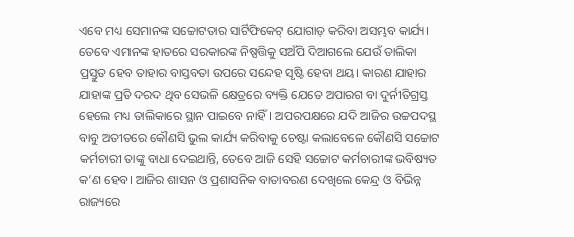ଏବେ ମଧ୍ୟ ସେମାନଙ୍କ ସଚ୍ଚୋଟତାର ସାର୍ଟିଫିକେଟ୍‌ ଯୋଗାଡ଼ କରିବା ଅସମ୍ଭବ କାର୍ଯ୍ୟ। ତେବେ ଏମାନଙ୍କ ହାତରେ ସରକାରଙ୍କ ନିଷ୍ପତ୍ତିକୁ ସଅଁପି ଦିଆଗଲେ ଯେଉଁ ତାଲିକା ପ୍ରସ୍ତୁତ ହେବ ତାହାର ବାସ୍ତବତା ଉପରେ ସନ୍ଦେହ ସୃଷ୍ଟି ହେବା ଥୟ। କାରଣ ଯାହାର ଯାହାଙ୍କ ପ୍ରତି ଦରଦ ଥିବ ସେଭଳି କ୍ଷେତ୍ରରେ ବ୍ୟକ୍ତି ଯେତେ ଅପାରଗ ବା ଦୁର୍ନୀତିଗ୍ରସ୍ତ ହେଲେ ମଧ୍ୟ ତାଲିକାରେ ସ୍ଥାନ ପାଇବେ ନାହିଁ। ଅପରପକ୍ଷରେ ଯଦି ଆଜିର ଉଚ୍ଚପଦସ୍ଥ ବାବୁ ଅତୀତରେ କୌଣସି ଭୁଲ କାର୍ଯ୍ୟ କରିବାକୁ ଚେଷ୍ଟା କଲାବେଳେ କୌଣସି ସଚ୍ଚୋଟ କର୍ମଚାରୀ ତାଙ୍କୁ ବାଧା ଦେଇଥାନ୍ତି, ତେବେ ଆଜି ସେହି ସଚ୍ଚୋଟ କର୍ମଚାରୀଙ୍କ ଭବିଷ୍ୟତ କ’ଣ ହେବ। ଆଜିର ଶାସନ ଓ ପ୍ରଶାସନିକ ବାତାବରଣ ଦେଖିଲେ କେନ୍ଦ୍ର ଓ ବିଭିନ୍ନ ରାଜ୍ୟରେ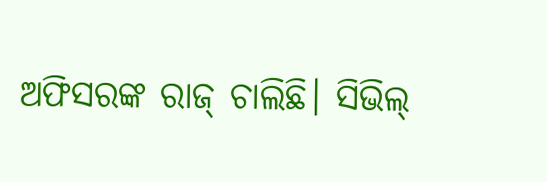ଅଫିସରଙ୍କ ରାଜ୍‌ ଚାଲିଛି। ସିଭିଲ୍‌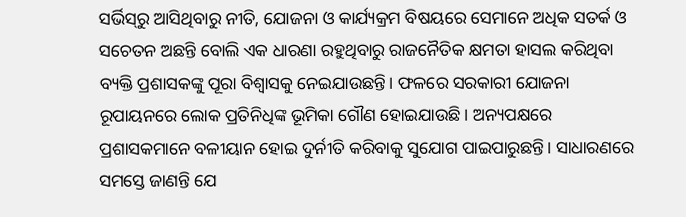ସର୍ଭିସ୍‌ରୁ ଆସିଥିବାରୁ ନୀତି, ଯୋଜନା ଓ କାର୍ଯ୍ୟକ୍ରମ ବିଷୟରେ ସେମାନେ ଅଧିକ ସତର୍କ ଓ ସଚେତନ ଅଛନ୍ତି ବୋଲି ଏକ ଧାରଣା ରହୁଥିବାରୁ ରାଜନୈତିକ କ୍ଷମତା ହାସଲ କରିଥିବା ବ୍ୟକ୍ତି ପ୍ରଶାସକଙ୍କୁ ପୂରା ବିଶ୍ୱାସକୁ ନେଇଯାଉଛନ୍ତି। ଫଳରେ ସରକାରୀ ଯୋଜନା ରୂପାୟନରେ ଲୋକ ପ୍ରତିନିଧିଙ୍କ ଭୂମିକା ଗୌଣ ହୋଇଯାଉଛି। ଅନ୍ୟପକ୍ଷରେ ପ୍ରଶାସକମାନେ ବଳୀୟାନ ହୋଇ ଦୁର୍ନୀତି କରିବାକୁ ସୁଯୋଗ ପାଇପାରୁଛନ୍ତି। ସାଧାରଣରେ ସମସ୍ତେ ଜାଣନ୍ତି ଯେ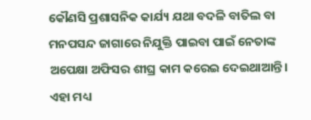କୌଣସି ପ୍ରଶାସନିକ କାର୍ଯ୍ୟ ଯଥା ବଦଳି ବାତିଲ ବା ମନପସନ୍ଦ ଜାଗାରେ ନିଯୁକ୍ତି ପାଇବା ପାଇଁ ନେତାଙ୍କ ଅପେକ୍ଷା ଅଫିସର ଶୀଘ୍ର କାମ କରେଇ ଦେଇଥାଆନ୍ତି। ଏହା ମଧ୍ୟ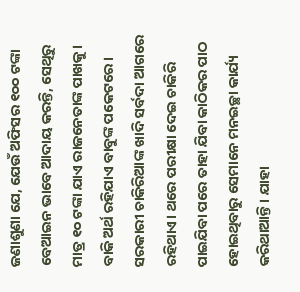ଜଣାଶୁଣା ଯେ, ଯେଉଁ ଅଫିସର ୧୦୦ ଟଙ୍କା ବେଆଇନ ଭାବେ ଆଦାୟ କରନ୍ତି, ସେଥିରୁ ମାତ୍ର ୧୦ ଟଙ୍କା ଯାଏ ରାଜନେତାଙ୍କ ପାଖକୁ। ବାକି ଅର୍ଥ ରହିଯାଏ ବାବୁଙ୍କ ପକେଟରେ।
ସରକାରୀ ଚାକିରିଆଙ୍କ ଖାଦି ସର୍ବଦା ଆଗରେ ରହିଥାଏ। ଥରେ ପରୀକ୍ଷା ଦେଇ ଚାକିରି ପାଇଯିବା ପରେ ତାହା ଯିବା କାଠିକର ପାଠ ହୋଇଥିବାରୁ ସେମାନେ ମନଇଚ୍ଛା କାର୍ଯ୍ୟ କରିଥାଆନ୍ତି। ଯାହା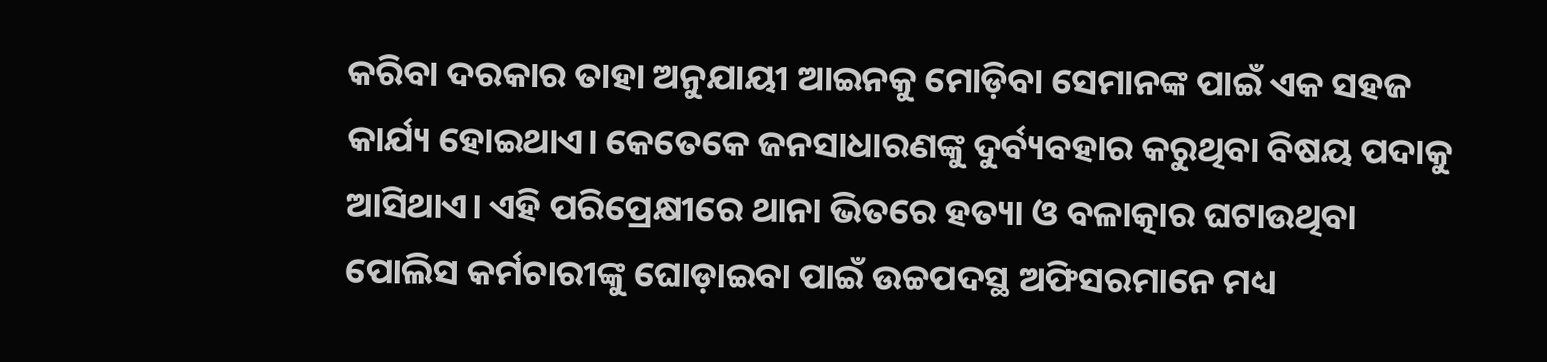କରିବା ଦରକାର ତାହା ଅନୁଯାୟୀ ଆଇନକୁ ମୋଡ଼ିବା ସେମାନଙ୍କ ପାଇଁ ଏକ ସହଜ କାର୍ଯ୍ୟ ହୋଇଥାଏ। କେତେକେ ଜନସାଧାରଣଙ୍କୁ ଦୁର୍ବ୍ୟବହାର କରୁଥିବା ବିଷୟ ପଦାକୁ ଆସିଥାଏ। ଏହି ପରିପ୍ରେକ୍ଷୀରେ ଥାନା ଭିତରେ ହତ୍ୟା ଓ ବଳାତ୍କାର ଘଟାଉଥିବା ପୋଲିସ କର୍ମଚାରୀଙ୍କୁ ଘୋଡ଼ାଇବା ପାଇଁ ଉଚ୍ଚପଦସ୍ଥ ଅଫିସରମାନେ ମଧ୍ୟ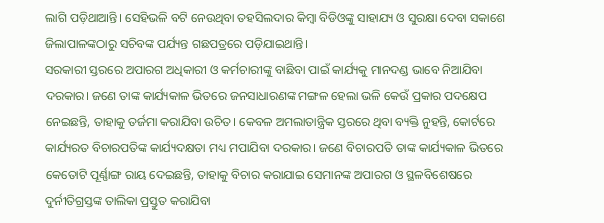ଲାଗି ପଡ଼ିଥାଆନ୍ତି। ସେହିଭଳି ବଟି ନେଉଥିବା ତହସିଲଦାର କିମ୍ବା ବିଡିଓଙ୍କୁ ସାହାଯ୍ୟ ଓ ସୁରକ୍ଷା ଦେବା ସକାଶେ ଜିଲାପାଳଙ୍କଠାରୁ ସଚିବଙ୍କ ପର୍ଯ୍ୟନ୍ତ ଗଛପତ୍ରରେ ପଡ଼ିଯାଇଥାନ୍ତି।
ସରକାରୀ ସ୍ତରରେ ଅପାରଗ ଅଧିକାରୀ ଓ କର୍ମଚାରୀଙ୍କୁ ବାଛିବା ପାଇଁ କାର୍ଯ୍ୟକୁ ମାନଦଣ୍ଡ ଭାବେ ନିଆଯିବା ଦରକାର। ଜଣେ ତାଙ୍କ କାର୍ଯ୍ୟକାଳ ଭିତରେ ଜନସାଧାରଣଙ୍କ ମଙ୍ଗଳ ହେଲା ଭଳି କେଉଁ ପ୍ରକାର ପଦକ୍ଷେପ ନେଇଛନ୍ତି, ତାହାକୁ ତର୍ଜମା କରାଯିବା ଉଚିତ। କେବଳ ଅମଲାତାନ୍ତ୍ରିକ ସ୍ତରରେ ଥିବା ବ୍ୟକ୍ତି ନୁହନ୍ତି, କୋର୍ଟରେ କାର୍ଯ୍ୟରତ ବିଚାରପତିଙ୍କ କାର୍ଯ୍ୟଦକ୍ଷତା ମଧ୍ୟ ମପାଯିବା ଦରକାର। ଜଣେ ବିଚାରପତି ତାଙ୍କ କାର୍ଯ୍ୟକାଳ ଭିତରେ କେତୋଟି ପୂର୍ଣ୍ଣାଙ୍ଗ ରାୟ ଦେଇଛନ୍ତି, ତାହାକୁ ବିଚାର କରାଯାଇ ସେମାନଙ୍କ ଅପାରଗ ଓ ସ୍ଥଳବିଶେଷରେ ଦୁର୍ନୀତିଗ୍ରସ୍ତଙ୍କ ତାଲିକା ପ୍ରସ୍ତୁତ କରାଯିବା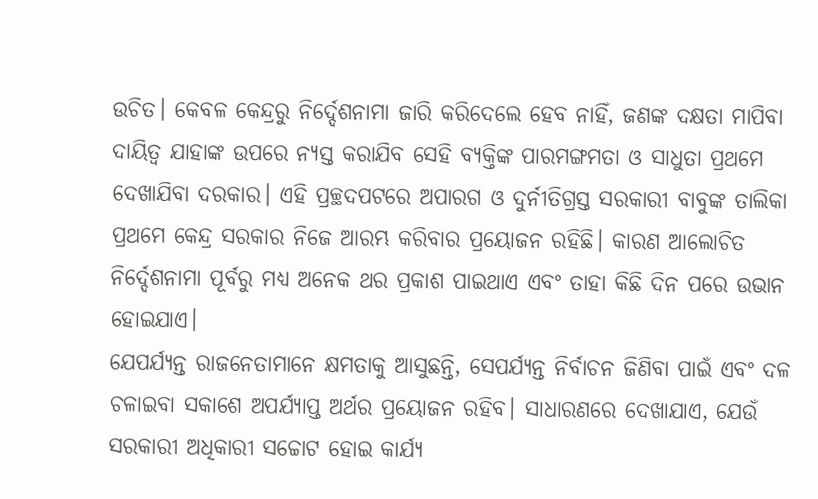ଉଚିତ। କେବଳ କେନ୍ଦ୍ରରୁ ନିର୍ଦ୍ଦେଶନାମା ଜାରି କରିଦେଲେ ହେବ ନାହିଁ, ଜଣଙ୍କ ଦକ୍ଷତା ମାପିବା ଦାୟିତ୍ୱ ଯାହାଙ୍କ ଉପରେ ନ୍ୟସ୍ତ କରାଯିବ ସେହି ବ୍ୟକ୍ତିଙ୍କ ପାରମଙ୍ଗମତା ଓ ସାଧୁତା ପ୍ରଥମେ ଦେଖାଯିବା ଦରକାର। ଏହି ପ୍ରଚ୍ଛଦପଟରେ ଅପାରଗ ଓ ଦୁର୍ନୀତିଗ୍ରସ୍ତ ସରକାରୀ ବାବୁଙ୍କ ତାଲିକା ପ୍ରଥମେ କେନ୍ଦ୍ର ସରକାର ନିଜେ ଆରମ୍ଭ କରିବାର ପ୍ରୟୋଜନ ରହିଛି। କାରଣ ଆଲୋଚିତ ନିର୍ଦ୍ଦେଶନାମା ପୂର୍ବରୁ ମଧ୍ୟ ଅନେକ ଥର ପ୍ରକାଶ ପାଇଥାଏ ଏବଂ ତାହା କିଛି ଦିନ ପରେ ଉଭାନ ହୋଇଯାଏ।
ଯେପର୍ଯ୍ୟନ୍ତ ରାଜନେତାମାନେ କ୍ଷମତାକୁ ଆସୁଛନ୍ତି, ସେପର୍ଯ୍ୟନ୍ତ ନିର୍ବାଚନ ଜିଣିବା ପାଇଁ ଏବଂ ଦଳ ଚଳାଇବା ସକାଶେ ଅପର୍ଯ୍ୟାପ୍ତ ଅର୍ଥର ପ୍ରୟୋଜନ ରହିବ। ସାଧାରଣରେ ଦେଖାଯାଏ, ଯେଉଁ ସରକାରୀ ଅଧିକାରୀ ସଚ୍ଚୋଟ ହୋଇ କାର୍ଯ୍ୟ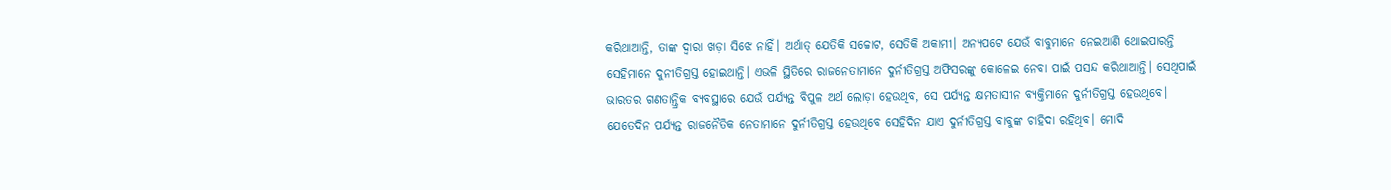କରିଥାଆନ୍ତି, ତାଙ୍କ ଦ୍ୱାରା ଖଡ଼ା ସିଝେ ନାହିଁ। ଅର୍ଥାତ୍‌ ଯେତିକି ସଚ୍ଚୋଟ, ସେତିକି ଅକାମୀ। ଅନ୍ୟପଟେ ଯେଉଁ ବାବୁମାନେ ନେଇଆଣି ଥୋଇପାରନ୍ତି ସେହିମାନେ ଦୁନୀତିଗ୍ରସ୍ତ ହୋଇଥାନ୍ତି। ଏଭଳି ସ୍ଥିତିରେ ରାଜନେତାମାନେ ଦୁର୍ନୀତିଗ୍ରସ୍ତ ଅଫିସରଙ୍କୁ କୋଳେଇ ନେବା ପାଇଁ ପସନ୍ଦ କରିଥାଆନ୍ତି। ସେଥିପାଇଁ ଭାରତର ଗଣତାନ୍ତ୍ରିକ ବ୍ୟବସ୍ଥାରେ ଯେଉଁ ପର୍ଯ୍ୟନ୍ତ ବିପୁଳ ଅର୍ଥ ଲୋଡ଼ା ହେଉଥିବ, ସେ ପର୍ଯ୍ୟନ୍ତ କ୍ଷମତାସୀନ ବ୍ୟକ୍ତିମାନେ ଦୁର୍ନୀତିଗ୍ରସ୍ତ ହେଉଥିବେ। ଯେତେଦିନ ପର୍ଯ୍ୟନ୍ତ ରାଜନୈତିକ ନେତାମାନେ ଦୁର୍ନୀତିଗ୍ରସ୍ତ ହେଉଥିବେ ସେହିଦିନ ଯାଏ ଦୁର୍ନୀତିଗ୍ରସ୍ତ ବାବୁଙ୍କ ଚାହିଦା ରହିଥିବ। ମୋଦି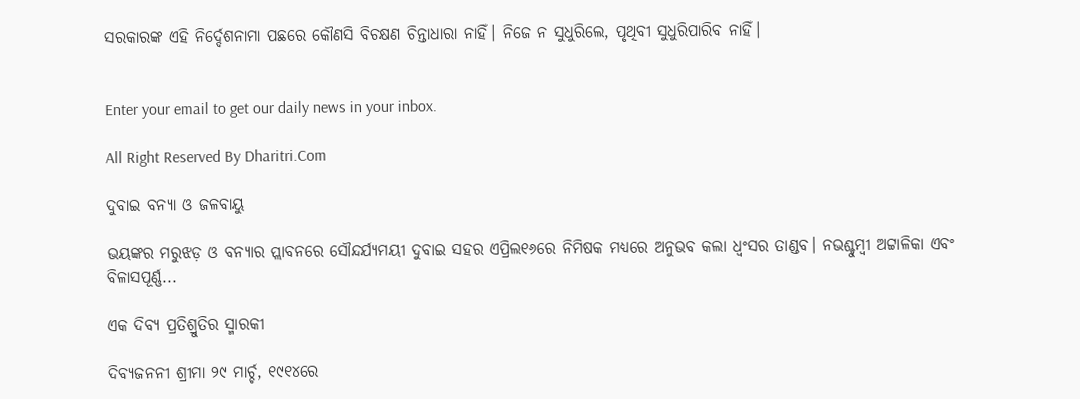ସରକାରଙ୍କ ଏହି ନିର୍ଦ୍ଦେଶନାମା ପଛରେ କୌଣସି ବିଚକ୍ଷଣ ଚିନ୍ତାଧାରା ନାହିଁ। ନିଜେ ନ ସୁଧୁରିଲେ, ପୃଥିବୀ ସୁଧୁରିପାରିବ ନାହିଁ।


Enter your email to get our daily news in your inbox.

All Right Reserved By Dharitri.Com

ଦୁବାଇ ବନ୍ୟା ଓ ଜଳବାୟୁ

ଭୟଙ୍କର ମରୁଝଡ଼ ଓ ବନ୍ୟାର ପ୍ଲାବନରେ ସୌନ୍ଦର୍ଯ୍ୟମୟୀ ଦୁବାଇ ସହର ଏପ୍ରିଲ୧୬ରେ ନିମିଷକ ମଧ୍ୟରେ ଅନୁଭବ କଲା ଧ୍ବଂସର ତାଣ୍ଡବ। ନଭଶ୍ଚୁମ୍ବୀ ଅଟ୍ଟାଳିକା ଏବଂ ବିଳାସପୂର୍ଣ୍ଣ...

ଏକ ଦିବ୍ୟ ପ୍ରତିଶ୍ରୁତିର ସ୍ମାରକୀ

ଦିବ୍ୟଜନନୀ ଶ୍ରୀମା ୨୯ ମାର୍ଚ୍ଚ, ୧୯୧୪ରେ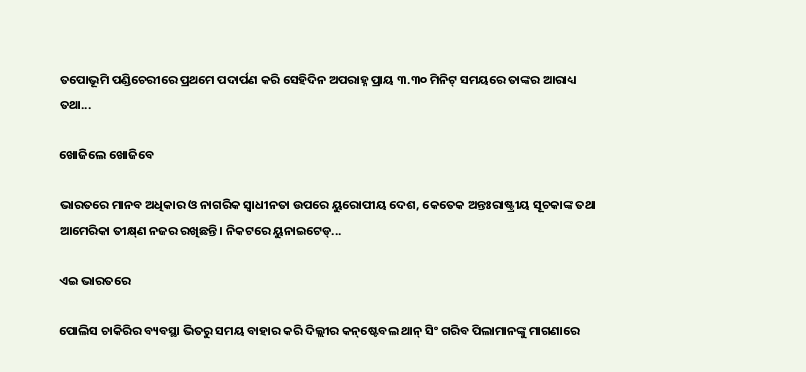ତପୋଭୂମି ପଣ୍ଡିଚେରୀରେ ପ୍ରଥମେ ପଦାର୍ପଣ କରି ସେହିଦିନ ଅପରାହ୍ନ ପ୍ରାୟ ୩.୩୦ ମିନିଟ୍‌ ସମୟରେ ତାଙ୍କର ଆରାଧ୍ୟ ତଥା...

ଖୋଜିଲେ ଖୋଜିବେ

ଭାରତରେ ମାନବ ଅଧିକାର ଓ ନାଗରିକ ସ୍ବାଧୀନତା ଉପରେ ୟୁରୋପୀୟ ଦେଶ, କେତେକ ଅନ୍ତଃରାଷ୍ଟ୍ରୀୟ ସୂଚକାଙ୍କ ତଥା ଆମେରିକା ତୀକ୍ଷ୍‌ଣ ନଜର ରଖିଛନ୍ତି। ନିକଟରେ ୟୁନାଇଟେଡ୍‌...

ଏଇ ଭାରତରେ

ପୋଲିସ ଚାକିରିର ବ୍ୟବସ୍ଥା ଭିତରୁ ସମୟ ବାହାର କରି ଦିଲ୍ଲୀର କନ୍‌ଷ୍ଟେବଲ ଥାନ୍‌ ସିଂ ଗରିବ ପିଲାମାନଙ୍କୁ ମାଗଣାରେ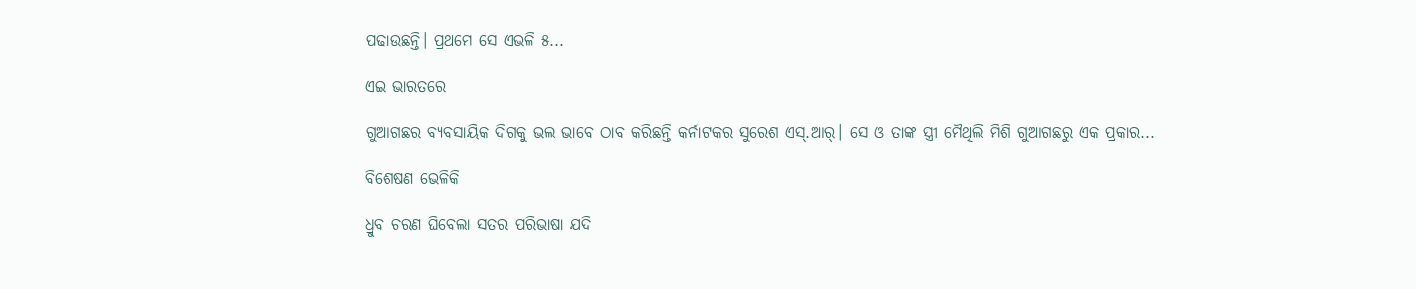ପଢାଉଛନ୍ତି। ପ୍ରଥମେ ସେ ଏଭଳି ୫...

ଏଇ ଭାରତରେ

ଗୁଆଗଛର ବ୍ୟବସାୟିକ ଦିଗକୁ ଭଲ ଭାବେ ଠାବ କରିଛନ୍ତି କର୍ନାଟକର ସୁରେଶ ଏସ୍‌.ଆର୍‌। ସେ ଓ ତାଙ୍କ ସ୍ତ୍ରୀ ମୈଥିଲି ମିଶି ଗୁଆଗଛରୁ ଏକ ପ୍ରକାର...

ବିଶେଷଣ ଭେଳିକି

ଧ୍ରୁବ ଚରଣ ଘିବେଲା ସତର ପରିଭାଷା ଯଦି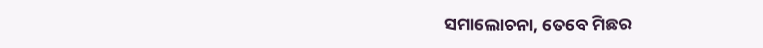ସମାଲୋଚନା, ତେବେ ମିଛର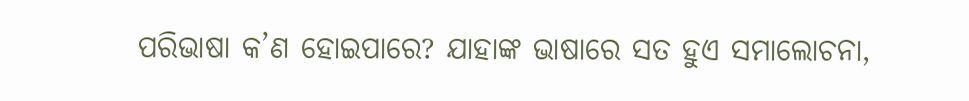ପରିଭାଷା କ’ଣ ହୋଇପାରେ? ଯାହାଙ୍କ ଭାଷାରେ ସତ ହୁଏ ସମାଲୋଚନା,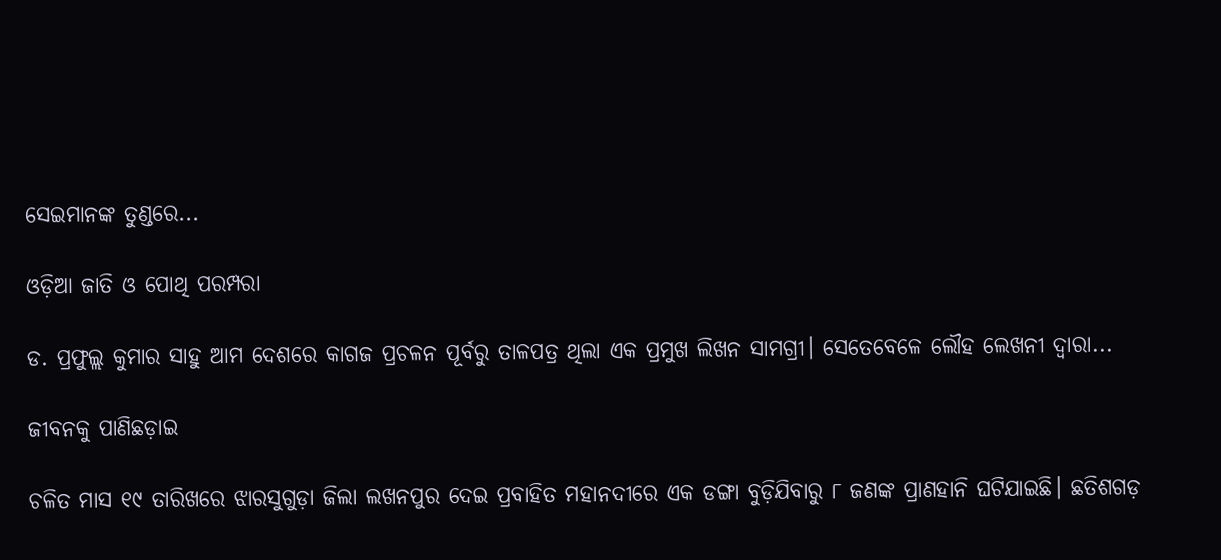ସେଇମାନଙ୍କ ତୁଣ୍ଡରେ...

ଓଡ଼ିଆ ଜାତି ଓ ପୋଥି ପରମ୍ପରା

ଡ. ପ୍ରଫୁଲ୍ଲ କୁମାର ସାହୁ ଆମ ଦେଶରେ କାଗଜ ପ୍ରଚଳନ ପୂର୍ବରୁ ତାଳପତ୍ର ଥିଲା ଏକ ପ୍ରମୁଖ ଲିଖନ ସାମଗ୍ରୀ। ସେତେବେଳେ ଲୌହ ଲେଖନୀ ଦ୍ୱାରା...

ଜୀବନକୁ ପାଣିଛଡ଼ାଇ

ଚଳିତ ମାସ ୧୯ ତାରିଖରେ ଝାରସୁଗୁଡ଼ା ଜିଲା ଲଖନପୁର ଦେଇ ପ୍ରବାହିତ ମହାନଦୀରେ ଏକ ଡଙ୍ଗା ବୁଡ଼ିଯିବାରୁ ୮ ଜଣଙ୍କ ପ୍ରାଣହାନି ଘଟିଯାଇଛି। ଛତିଶଗଡ଼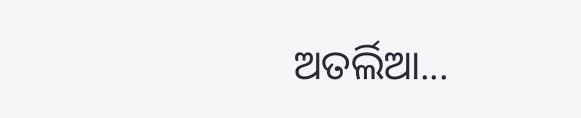ଅତର୍ଲିଆ...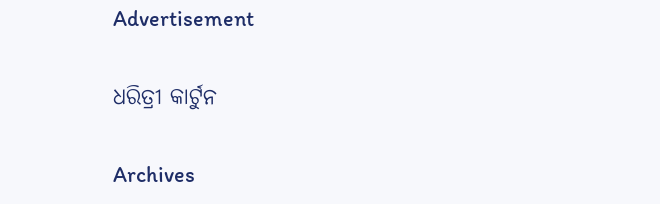Advertisement

ଧରିତ୍ରୀ କାର୍ଟୁନ

Archives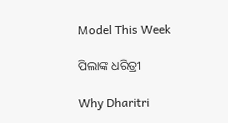Model This Week

ପିଲାଙ୍କ ଧରିତ୍ରୀ

Why Dharitri